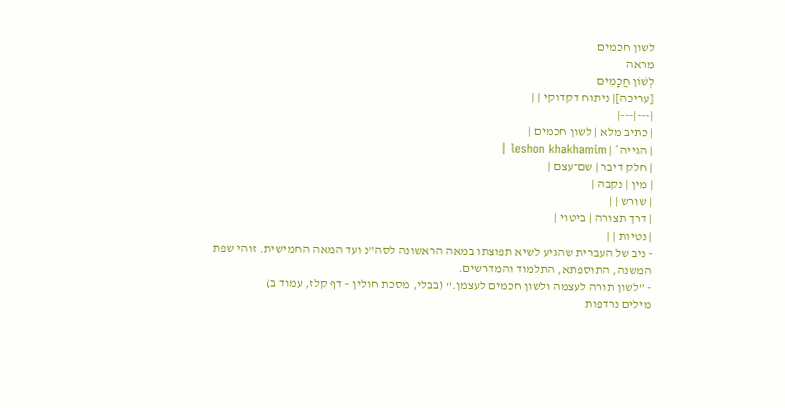לשון חכמים
מראה
לְשׁוֹן חֲכָמִים
[עריכה]| ניתוח דקדוקי | |
|---|---|
| כתיב מלא | לשון חכמים |
| הגייה* | leshon khakhamim |
| חלק דיבר | שם־עצם |
| מין | נקבה |
| שורש | |
| דרך תצורה | ביטוי |
| נטיות | |
- ניב של העברית שהגיע לשיא תפוצתו במאה הראשונה לסה"נ ועד המאה החמישית. זוהי שפת המשנה, התוספתא, התלמוד והמדרשים.
- ”לשון תורה לעצמה ולשון חכמים לעצמן.“ (בבלי, מסכת חולין – דף קלז, עמוד ב)
מילים נרדפות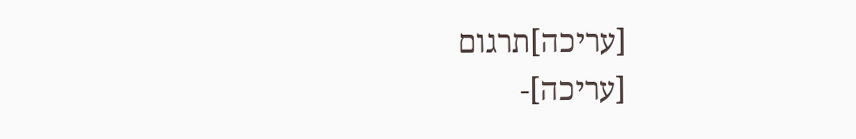[עריכה]תרגום
[עריכה]-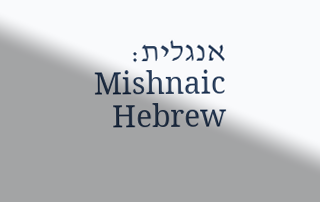אנגלית: Mishnaic Hebrew